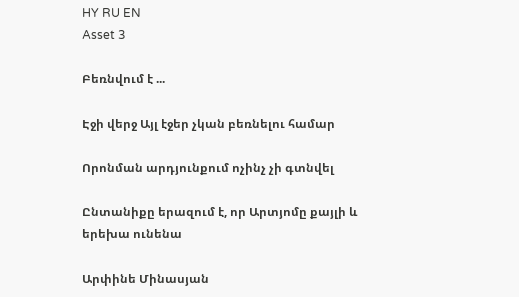HY RU EN
Asset 3

Բեռնվում է ...

Էջի վերջ Այլ էջեր չկան բեռնելու համար

Որոնման արդյունքում ոչինչ չի գտնվել

Ընտանիքը երազում է, որ Արտյոմը քայլի և երեխա ունենա

Արփինե Մինասյան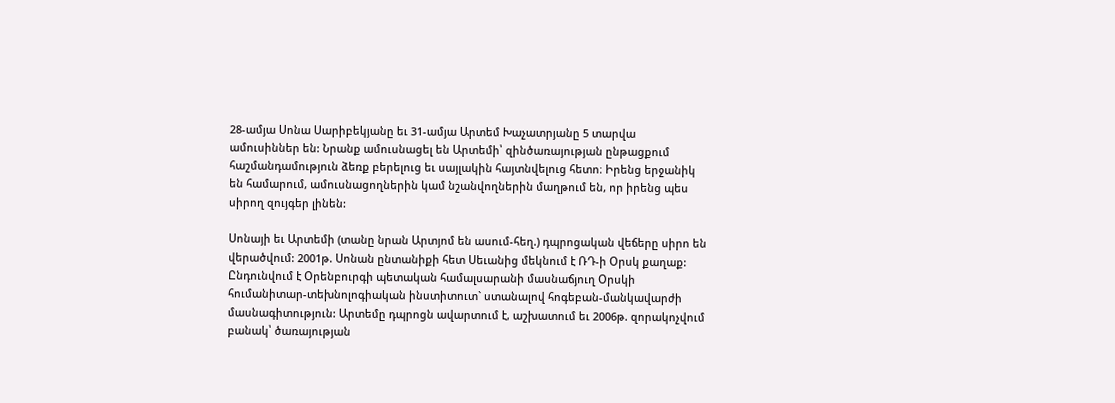28-ամյա Սոնա Սարիբեկյանը եւ 31-ամյա Արտեմ Խաչատրյանը 5 տարվա ամուսիններ են: Նրանք ամուսնացել են Արտեմի՝ զինծառայության ընթացքում հաշմանդամություն ձեռք բերելուց եւ սայլակին հայտնվելուց հետո։ Իրենց երջանիկ են համարում, ամուսնացողներին կամ նշանվողներին մաղթում են, որ իրենց պես սիրող զույգեր լինեն:

Սոնայի եւ Արտեմի (տանը նրան Արտյոմ են ասում-հեղ.) դպրոցական վեճերը սիրո են վերածվում: 2001թ. Սոնան ընտանիքի հետ Սեւանից մեկնում է ՌԴ-ի Օրսկ քաղաք: Ընդունվում է Օրենբուրգի պետական համալսարանի մասնաճյուղ Օրսկի հումանիտար-տեխնոլոգիական ինստիտուտ` ստանալով հոգեբան-մանկավարժի մասնագիտություն: Արտեմը դպրոցն ավարտում է, աշխատում եւ 2006թ. զորակոչվում բանակ՝ ծառայության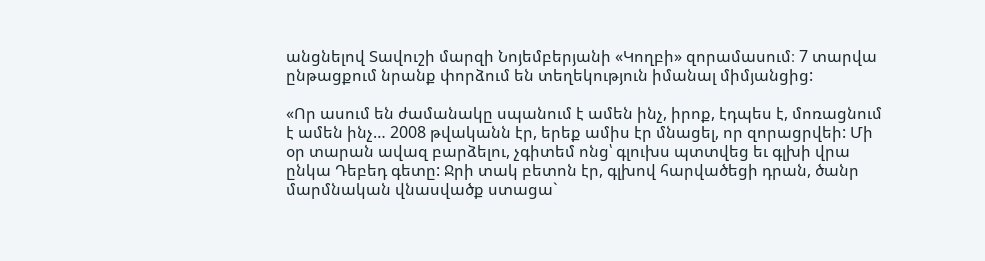անցնելով Տավուշի մարզի Նոյեմբերյանի «Կողբի» զորամասում։ 7 տարվա ընթացքում նրանք փորձում են տեղեկություն իմանալ միմյանցից:

«Որ ասում են ժամանակը սպանում է ամեն ինչ, իրոք, էդպես է, մոռացնում է ամեն ինչ… 2008 թվականն էր, երեք ամիս էր մնացել, որ զորացրվեի: Մի օր տարան ավազ բարձելու, չգիտեմ ոնց՝ գլուխս պտտվեց եւ գլխի վրա ընկա Դեբեդ գետը: Ջրի տակ բետոն էր, գլխով հարվածեցի դրան, ծանր մարմնական վնասվածք ստացա`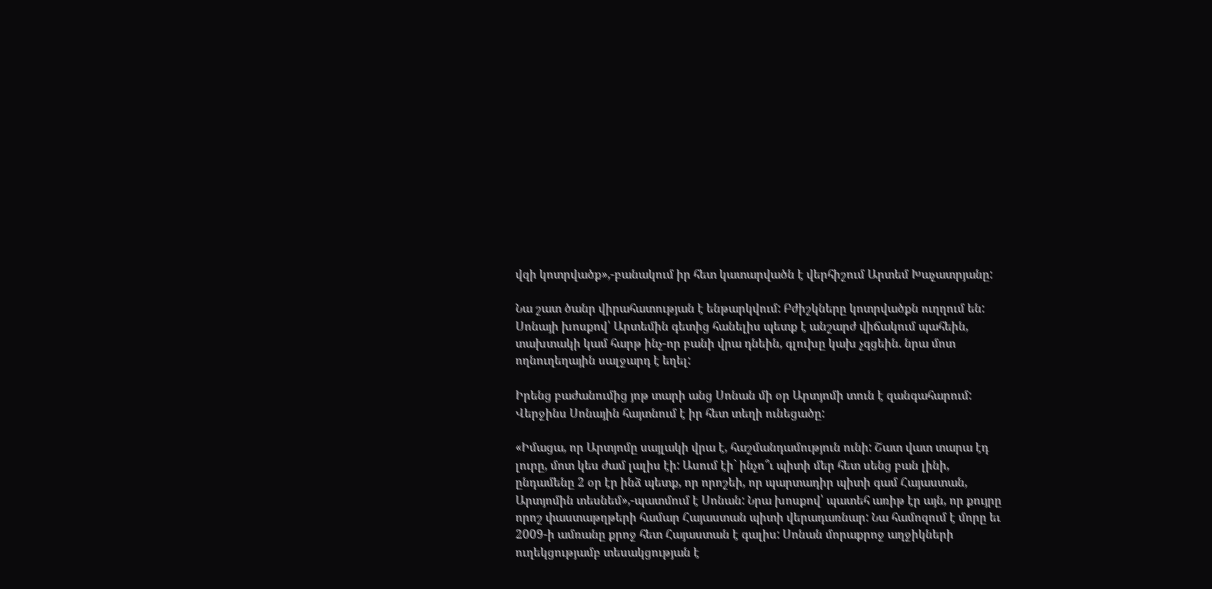վզի կոտրվածք»,-բանակում իր հետ կատարվածն է վերհիշում Արտեմ Խաչատրյանը:

Նա շատ ծանր վիրահատության է ենթարկվում: Բժիշկները կոտրվածքն ուղղում են: Սոնայի խոսքով՝ Արտեմին գետից հանելիս պետք է անշարժ վիճակում պահեին, տախտակի կամ հարթ ինչ-որ բանի վրա դնեին, գլուխը կախ չգցեին. նրա մոտ ողնուղեղային սալջարդ է եղել:

Իրենց բաժանումից յոթ տարի անց Սոնան մի օր Արտյոմի տուն է զանգահարում: Վերջինս Սոնային հայտնում է իր հետ տեղի ունեցածը:

«Իմացա, որ Արտյոմը սայլակի վրա է, հաշմանդամություն ունի: Շատ վատ տարա էդ լուրը, մոտ կես ժամ լալիս էի: Ասում էի` ինչո՞ւ պիտի մեր հետ սենց բան լինի, ընդամենը 2 օր էր ինձ պետք, որ որոշեի, որ պարտադիր պիտի գամ Հայաստան, Արտյոմին տեսնեմ»,-պատմում է Սոնան: Նրա խոսքով՝ պատեհ առիթ էր այն, որ քույրը որոշ փաստաթղթերի համար Հայաստան պիտի վերադառնար: Նա համոզում է մորը եւ 2009-ի ամռանը քրոջ հետ Հայաստան է գալիս: Սոնան մորաքրոջ աղջիկների ուղեկցությամբ տեսակցության է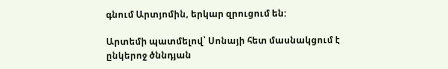գնում Արտյոմին, երկար զրուցում են:

Արտեմի պատմելով՝ Սոնայի հետ մասնակցում է ընկերոջ ծննդյան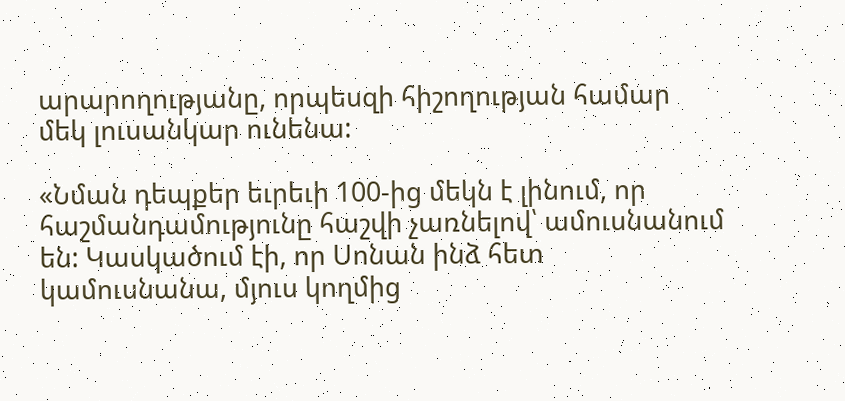արարողությանը, որպեսզի հիշողության համար մեկ լուսանկար ունենա:

«Նման դեպքեր եւրեւի 100-ից մեկն է լինում, որ հաշմանդամությունը հաշվի չառնելով՝ ամուսնանում են: Կասկածում էի, որ Սոնան ինձ հետ կամուսնանա, մյուս կողմից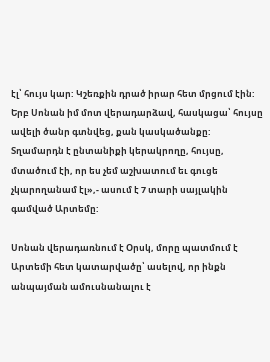էլ՝ հույս կար: Կշեռքին դրած իրար հետ մրցում էին: Երբ Սոնան իմ մոտ վերադարձավ, հասկացա՝ հույսը ավելի ծանր գտնվեց, քան կասկածանքը: Տղամարդն է ընտանիքի կերակրողը, հույսը, մտածում էի, որ ես չեմ աշխատում եւ գուցե չկարողանամ էլ»,- ասում է 7 տարի սայլակին գամված Արտեմը:

Սոնան վերադառնում է Օրսկ, մորը պատմում է Արտեմի հետ կատարվածը՝ ասելով, որ ինքն անպայման ամուսնանալու է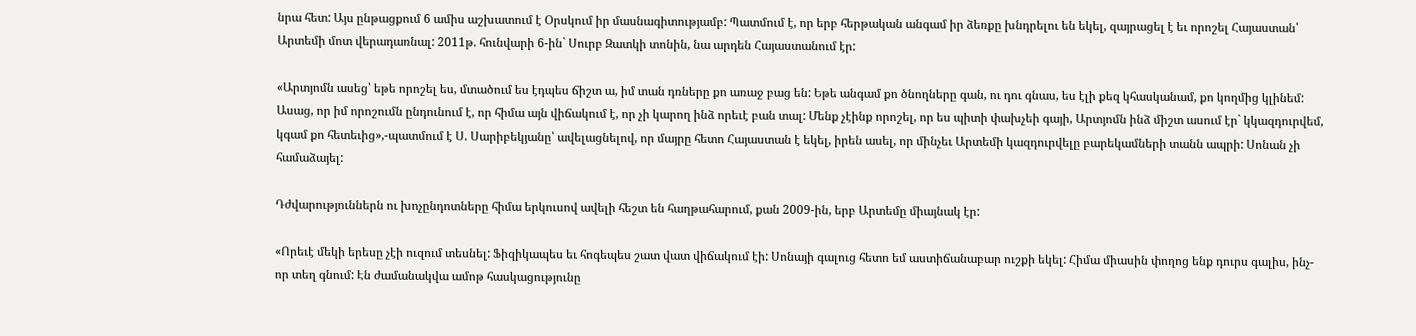նրա հետ: Այս ընթացքում 6 ամիս աշխատում է Օրսկում իր մասնագիտությամբ: Պատմում է, որ երբ հերթական անգամ իր ձեռքը խնդրելու են եկել, զայրացել է եւ որոշել Հայաստան՝ Արտեմի մոտ վերադառնալ: 2011թ. հունվարի 6-ին` Սուրբ Զատկի տոնին, նա արդեն Հայաստանում էր:

«Արտյոմն ասեց՝ եթե որոշել ես, մտածում ես էդպես ճիշտ ա, իմ տան դռները քո առաջ բաց են: Եթե անգամ քո ծնողները գան, ու դու գնաս, ես էլի քեզ կհասկանամ, քո կողմից կլինեմ: Ասաց, որ իմ որոշումն ընդունում է, որ հիմա այն վիճակում է, որ չի կարող ինձ որեւէ բան տալ: Մենք չէինք որոշել, որ ես պիտի փախչեի գայի, Արտյոմն ինձ միշտ ասում էր` կկազդուրվեմ, կգամ քո հետեւից»,-պատմում է Ս. Սարիբեկյանը՝ ավելացնելով, որ մայրը հետո Հայաստան է եկել, իրեն ասել, որ մինչեւ Արտեմի կազդուրվելը բարեկամների տանն ապրի: Սոնան չի համաձայել:

Դժվարություններն ու խոչընդոտները հիմա երկուսով ավելի հեշտ են հաղթահարում, քան 2009-ին, երբ Արտեմը միայնակ էր:

«Որեւէ մեկի երեսը չէի ուզում տեսնել: Ֆիզիկապես եւ հոգեպես շատ վատ վիճակում էի: Սոնայի գալուց հետո եմ աստիճանաբար ուշքի եկել: Հիմա միասին փողոց ենք դուրս գալիս, ինչ-որ տեղ գնում: Էն ժամանակվա ամոթ հասկացությունը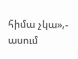հիմա չկա»,- ասում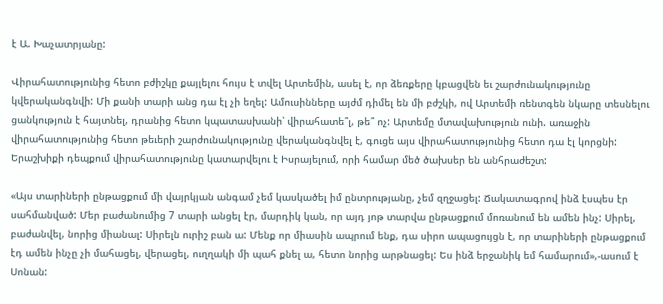է Ա. Խաչատրյանը:

Վիրահատությունից հետո բժիշկը քայլելու հույս է տվել Արտեմին, ասել է, որ ձեռքերը կբացվեն եւ շարժունակությունը կվերականգնվի: Մի քանի տարի անց դա էլ չի եղել: Ամուսինները այժմ դիմել են մի բժշկի, ով Արտեմի ռենտգեն նկարը տեսնելու ցանկություն է հայտնել, դրանից հետո կպատասխանի՝ վիրահատե՞լ, թե՞ ոչ: Արտեմը մտավախություն ունի. առաջին վիրահատությունից հետո թեւերի շարժունակությունը վերականգնվել է, գուցե այս վիրահատությունից հետո դա էլ կորցնի: Երաշխիքի դեպքում վիրահատությունը կատարվելու է Իսրայելում, որի համար մեծ ծախսեր են անհրաժեշտ:

«Այս տարիների ընթացքում մի վայրկյան անգամ չեմ կասկածել իմ ընտրությանը, չեմ զղջացել: Ճակատագրով ինձ էսպես էր սահմանված: Մեր բաժանումից 7 տարի անցել էր, մարդիկ կան, որ այդ յոթ տարվա ընթացքում մոռանում են ամեն ինչ: Սիրել, բաժանվել, նորից միանալ: Սիրելն ուրիշ բան ա: Մենք որ միասին ապրում ենք, դա սիրո ապացույցն է, որ տարիների ընթացքում էդ ամեն ինչը չի մահացել, վերացել, ուղղակի մի պահ քնել ա, հետո նորից արթնացել: Ես ինձ երջանիկ եմ համարում»,-ասում է Սոնան: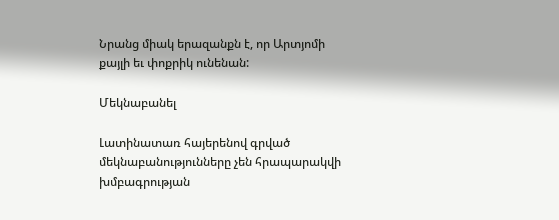Նրանց միակ երազանքն է, որ Արտյոմի քայլի եւ փոքրիկ ունենան:

Մեկնաբանել

Լատինատառ հայերենով գրված մեկնաբանությունները չեն հրապարակվի խմբագրության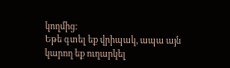կողմից։
Եթե գտել եք վրիպակ, ապա այն կարող եք ուղարկել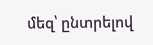մեզ՝ ընտրելով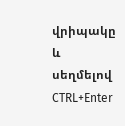վրիպակը և սեղմելով CTRL+Enter